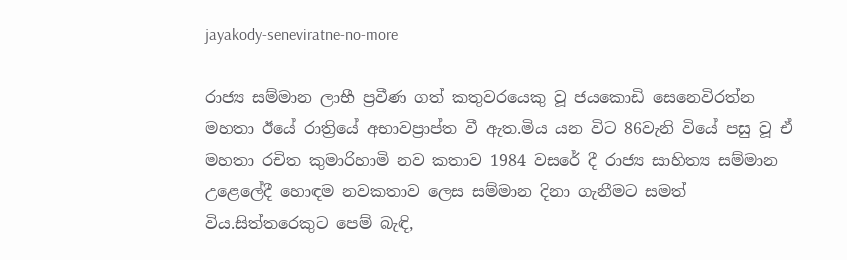jayakody-seneviratne-no-more

රාජ්‍ය සම්මාන ලාභී ප්‍රවීණ ගත් කතුවරයෙකු වූ ජයකොඩි සෙනෙවිරත්න මහතා ඊයේ රාත්‍රියේ අභාවප්‍රාප්ත වී ඇත.මිය යන විට 86වැනි වියේ පසු වූ ඒ මහතා රචිත කුමාරිහාමි නව කතාව 1984 වසරේ දී රාජ්‍ය සාහිත්‍ය සම්මාන උළෙලේදී හොඳම නවකතාව ලෙස සම්මාන දිනා ගැනීමට සමත් විය.සිත්තරෙකුට පෙම් බැඳි,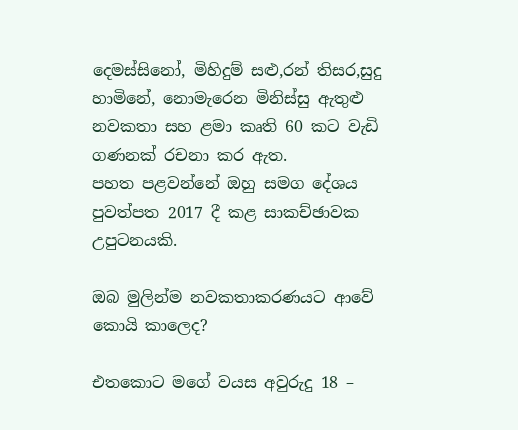දෙමස්සිනෝ, මිහිදුම් සළු,රන් තිසර,සුදු හාමිනේ, නොමැරෙන මිනිස්සු ඇතුළු නවකතා සහ ළමා කෘති 60 කට වැඩි ගණනක් රචනා කර ඇත.
පහත පළවන්නේ ඔහු සමග දේශය පුවත්පත 2017 දී කළ සාකච්ඡාවක උපුටනයකි.

ඔබ මුලින්ම නවකතාකරණයට ආවේ කොයි කාලෙද?

එතකොට මගේ වයස අවුරුදු 18 –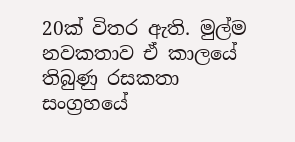20ක් විතර ඇති. මුල්ම නවකතාව ඒ කාලයේ තිබුණු රසකතා සංග්‍රහයේ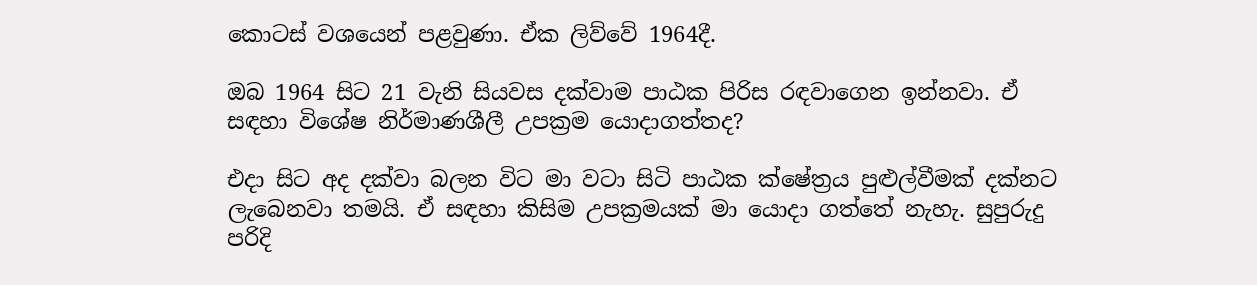කොටස් වශයෙන් පළවුණා. ඒක ලිව්වේ 1964දී.

ඔබ 1964 සිට 21 වැනි සියවස දක්වාම පාඨක පිරිස රඳවාගෙන ඉන්නවා. ඒ සඳහා විශේෂ නිර්මාණශීලී උපක්‍රම යොදාගත්තද?

එදා සිට අද දක්වා බලන විට මා වටා සිටි පාඨක ක්ෂේත්‍රය පුළුල්වීමක් දක්නට ලැබෙනවා තමයි. ඒ සඳහා කිසිම උපක්‍රමයක් මා යොදා ගත්තේ නැහැ. සුපුරුදු පරිදි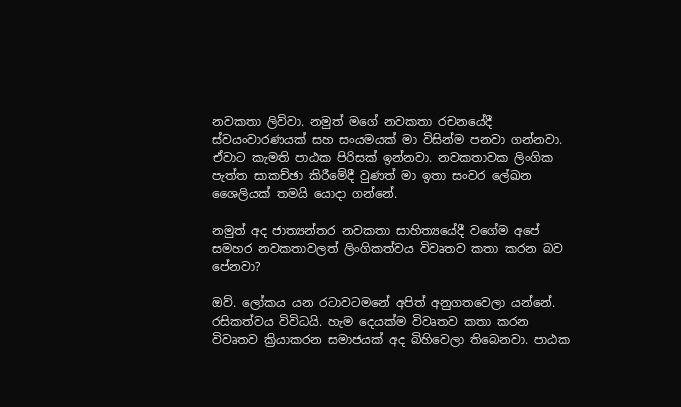නවකතා ලිව්වා. නමුත් මගේ නවකතා රචනයේදී ස්වයංවාරණයක් සහ සංයමයක් මා විසින්ම පනවා ගන්නවා. ඒවාට කැමති පාඨක පිරිසක් ඉන්නවා. නවකතාවක ලිංගික පැත්ත සාකච්ඡා කිරීමේදී වුණත් මා ඉතා සංවර ලේඛන ශෛලියක් තමයි යොදා ගන්නේ.

නමුත් අද ජාත්‍යන්තර නවකතා සාහිත්‍යයේදී වගේම අපේ සමහර නවකතාවලත් ලිංගිකත්වය විවෘතව කතා කරන බව පේනවා?

ඔව්. ලෝකය යන රටාවටමනේ අපිත් අනුගතවෙලා යන්නේ. රසිකත්වය විවිධයි. හැම දෙයක්ම විවෘතව කතා කරන විවෘතව ක්‍රියාකරන සමාජයක් අද බිහිවෙලා තිබෙනවා. පාඨක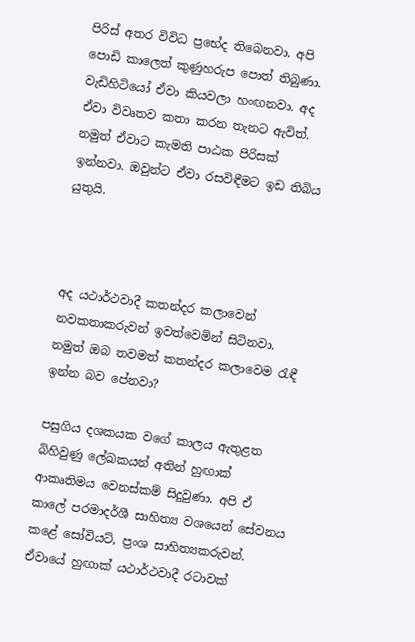පිරිස් අතර විවිධ ප්‍රභේද තිබෙනවා. අපි පොඩි කාලෙත් කුණුහරුප පොත් තිබුණා. වැඩිහිටියෝ ඒවා කියවලා හංඟනවා. අද ඒවා විවෘතව කතා කරන තැනට ඇවිත්. නමුත් ඒවාට කැමති පාඨක පිරිසක් ඉන්නවා. ඔවුන්ට ඒවා රසවිඳීමට ඉඩ තිබිය යුතුයි.



අද යථාර්ථවාදී කතන්දර කලාවෙන් නවකතාකරුවන් ඉවත්වෙමින් සිටිනවා. නමුත් ඔබ තවමත් කතන්දර කලාවෙම රැඳී ඉන්න බව පේනවා?

පසුගිය දශකයක වගේ කාලය ඇතුළත බිහිවුණු ලේඛකයන් අතින් හුඟාක් ආකෘතිමය වෙනස්කම් සිදුවුණා. අපි ඒ කාලේ පරමාදර්ශී සාහිත්‍ය වශයෙන් සේවනය කළේ සෝවියට්, ප්‍රංශ සාහිත්‍යකරුවන්. ඒවායේ හුඟාක් යථාර්ථවාදී රටාවක්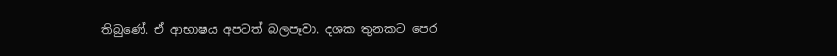තිබුණේ. ඒ ආභාෂය අපටත් බලපෑවා. දශක තුනකට පෙර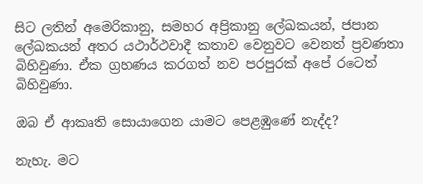සිට ලතින් අමෙරිකානු, සමහර අප්‍රිකානු ලේඛකයන්, ජපාන ලේඛකයන් අතර යථාර්ථවාදී කතාව වෙනුවට වෙනත් ප්‍රවණතා බිහිවුණා. ඒක ග්‍රහණය කරගත් නව පරපුරක් අපේ රටෙත් බිහිවුණා.

ඔබ ඒ ආකෘති සොයාගෙන යාමට පෙළඹුණේ නැද්ද?

නැහැ. මට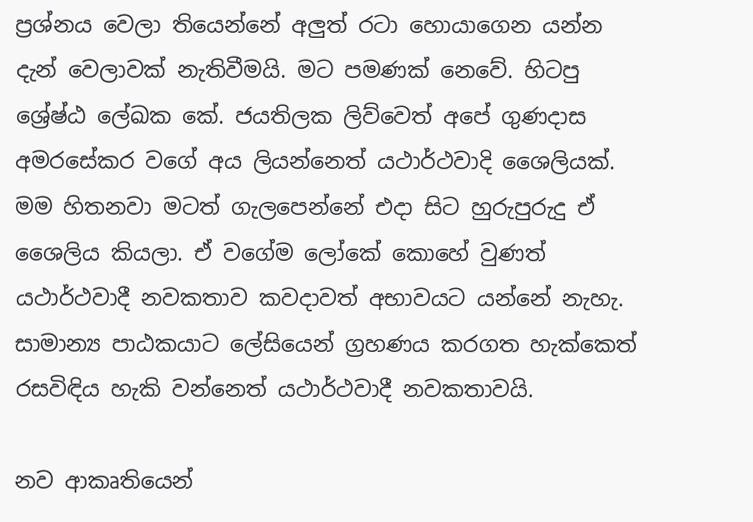ප්‍රශ්නය වෙලා තියෙන්නේ අලුත් රටා හොයාගෙන යන්න දැන් වෙලාවක් නැතිවීමයි. මට පමණක් නෙවේ. හිටපු ශ්‍රේෂ්ඨ ලේඛක කේ. ජයතිලක ලිව්වෙත් අපේ ගුණදාස අමරසේකර වගේ අය ලියන්නෙත් යථාර්ථවාදි ශෛලියක්. මම හිතනවා මටත් ගැලපෙන්නේ එදා සිට හුරුපුරුදු ඒ ශෛලිය කියලා. ඒ වගේම ලෝකේ කොහේ වුණත් යථාර්ථවාදී නවකතාව කවදාවත් අභාවයට යන්නේ නැහැ. සාමාන්‍ය පාඨකයාට ලේසියෙන් ග්‍රහණය කරගත හැක්කෙත් රසවිඳිය හැකි වන්නෙත් යථාර්ථවාදී නවකතාවයි.

නව ආකෘතියෙන්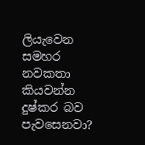ලියැවෙන සමහර නවකතා කියවන්න දුෂ්කර බව පැවසෙනවා?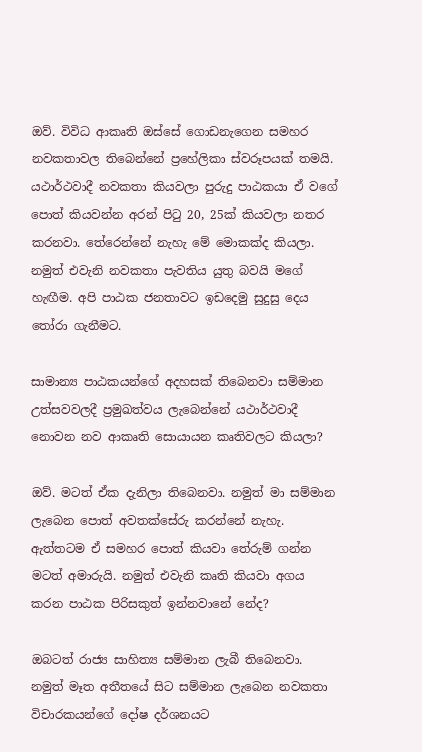ඔව්. විවිධ ආකෘති ඔස්සේ ගොඩනැගෙන සමහර නවකතාවල තිබෙන්නේ ප්‍රහේලිකා ස්වරූපයක් තමයි. යථාර්ථවාදී නවකතා කියවලා පුරුදු පාඨකයා ඒ වගේ පොත් කියවන්න අරන් පිටු 20, 25ක් කියවලා නතර කරනවා. තේරෙන්නේ නැහැ මේ මොකක්ද කියලා. නමුත් එවැනි නවකතා පැවතිය යුතු බවයි මගේ හැඟීම. අපි පාඨක ජනතාවට ඉඩදෙමු සුදුසු දෙය තෝරා ගැනීමට.

සාමාන්‍ය පාඨකයන්ගේ අදහසක් තිබෙනවා සම්මාන උත්සවවලදී ප්‍රමුඛත්වය ලැබෙන්නේ යථාර්ථවාදී නොවන නව ආකෘති සොයායන කෘතිවලට කියලා?

ඔව්. මටත් ඒක දැනිලා තිබෙනවා. නමුත් මා සම්මාන ලැබෙන පොත් අවතක්සේරු කරන්නේ නැහැ. ඇත්තටම ඒ සමහර පොත් කියවා තේරුම් ගන්න මටත් අමාරුයි. නමුත් එවැනි කෘති කියවා අගය කරන පාඨක පිරිසකුත් ඉන්නවානේ නේද?

ඔබටත් රාජ්‍ය සාහිත්‍ය සම්මාන ලැබී තිබෙනවා. නමුත් මෑත අතීතයේ සිට සම්මාන ලැබෙන නවකතා විචාරකයන්ගේ දෝෂ දර්ශනයට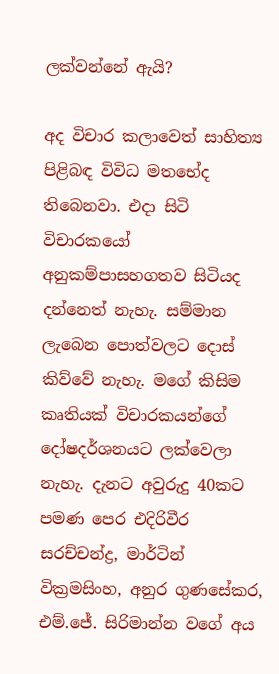ලක්වන්නේ ඇයි?

අද විචාර කලාවෙත් සාහිත්‍ය පිළිබඳ විවිධ මතභේද තිබෙනවා. එදා සිටි විචාරකයෝ අනුකම්පාසහගතව සිටියද දන්නෙත් නැහැ. සම්මාන ලැබෙන පොත්වලට දොස් කිව්වේ නැහැ. මගේ කිසිම කෘතියක් විචාරකයන්ගේ දෝෂදර්ශනයට ලක්වෙලා නැහැ. දැනට අවුරුදු 40කට පමණ පෙර එදිරිවීර සරච්චන්ද්‍ර, මාර්ටින් වික්‍රමසිංහ, අනුර ගුණසේකර, එම්.ජේ. සිරිමාන්න වගේ අය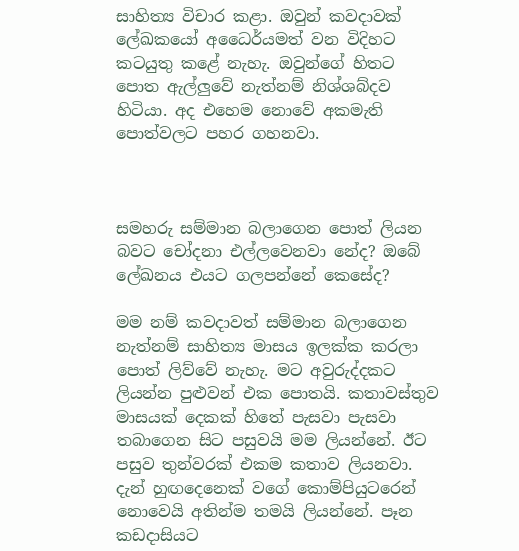සාහිත්‍ය විචාර කළා. ඔවුන් කවදාවක් ලේඛකයෝ අධෛර්යමත් වන විදිහට කටයුතු කළේ නැහැ. ඔවුන්ගේ හිතට පොත ඇල්ලුවේ නැත්නම් නිශ්ශබ්දව හිටියා. අද එහෙම නොවේ අකමැති පොත්වලට පහර ගහනවා.



සමහරු සම්මාන බලාගෙන පොත් ලියන බවට චෝදනා එල්ලවෙනවා නේද? ඔබේ ලේඛනය එයට ගලපන්නේ කෙසේද?

මම නම් කවදාවත් සම්මාන බලාගෙන නැත්නම් සාහිත්‍ය මාසය ඉලක්ක කරලා පොත් ලිව්වේ නැහැ. මට අවුරුද්දකට ලියන්න පුළුවන් එක පොතයි. කතාවස්තුව මාසයක් දෙකක් හිතේ පැසවා පැසවා තබාගෙන සිට පසුවයි මම ලියන්නේ. ඊට පසුව තුන්වරක් එකම කතාව ලියනවා. දැන් හුඟදෙනෙක් වගේ කොම්පියුටරෙන් නොවෙයි අතින්ම තමයි ලියන්නේ. පෑන කඩදාසියට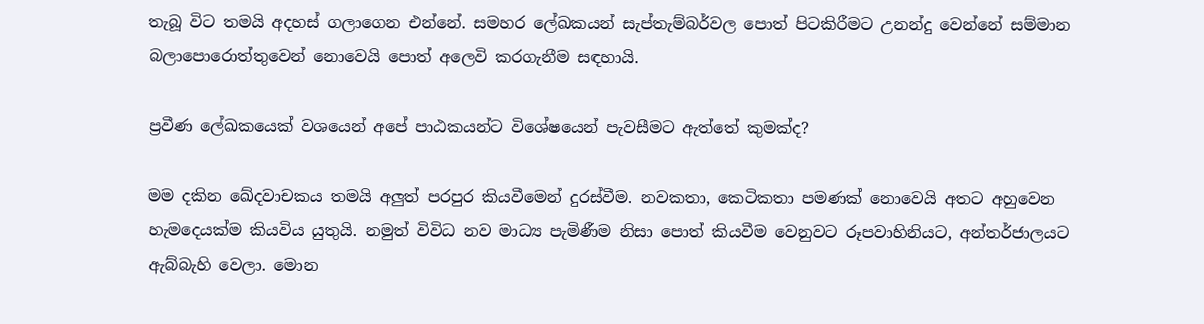තැබූ විට තමයි අදහස් ගලාගෙන එන්නේ. සමහර ලේඛකයන් සැප්තැම්බර්වල පොත් පිටකිරීමට උනන්දු වෙන්නේ සම්මාන බලාපොරොත්තුවෙන් නොවෙයි පොත් අලෙවි කරගැනීම සඳහායි.

ප්‍රවීණ ලේඛකයෙක් වශයෙන් අපේ පාඨකයන්ට විශේෂයෙන් පැවසීමට ඇත්තේ කුමක්ද?

මම දකින ඛේදවාචකය තමයි අලුත් පරපුර කියවීමෙන් දුරස්වීම. නවකතා, කෙටිකතා පමණක් නොවෙයි අතට අහුවෙන හැමදෙයක්ම කියවිය යුතුයි. නමුත් විවිධ නව මාධ්‍ය පැමිණීම නිසා පොත් කියවීම වෙනුවට රූපවාහිනියට, අන්තර්ජාලයට ඇබ්බැහි වෙලා. මොන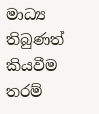මාධ්‍ය තිබුණත් කියවීම තරම්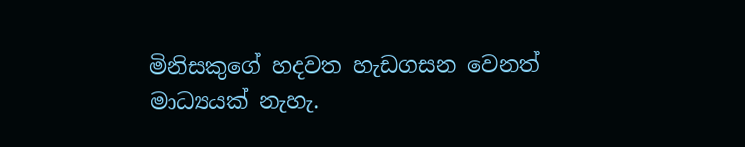මිනිසකුගේ හදවත හැඩගසන වෙනත් මාධ්‍යයක් නැහැ.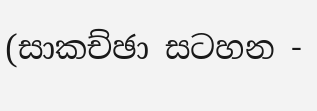(සාකච්ඡා සටහන -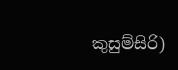කුසුම්සිරි)